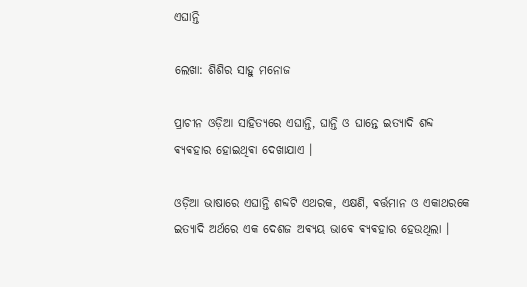ଏଘାନ୍ତି

ଲେଖା: ଶିଶିର ସାହୁ ମନୋଜ

ପ୍ରାଚୀନ ଓଡ଼ିଆ ସାହିତ୍ୟରେ ଏଘାନ୍ତି, ଘାନ୍ତି ଓ ଘାନ୍ତେ ଇତ୍ୟାଦି ଶବ୍ଦ ଵ୍ଯଵହାର ହୋଇଥିଵା ଦେଖାଯାଏ ।

ଓଡ଼ିଆ ଭାଷାରେ ଏଘାନ୍ତି ଶବ୍ଦଟି ଏଥରକ, ଏକ୍ଷଣି, ଵର୍ତ୍ତମାନ ଓ ଏକାଥରକେ ଇତ୍ୟାଦି ଅର୍ଥରେ ଏକ ଦେଶଜ ଅଵ୍ଯୟ ଭାଵେ ଵ୍ଯଵହାର ହେଉଥିଲା ।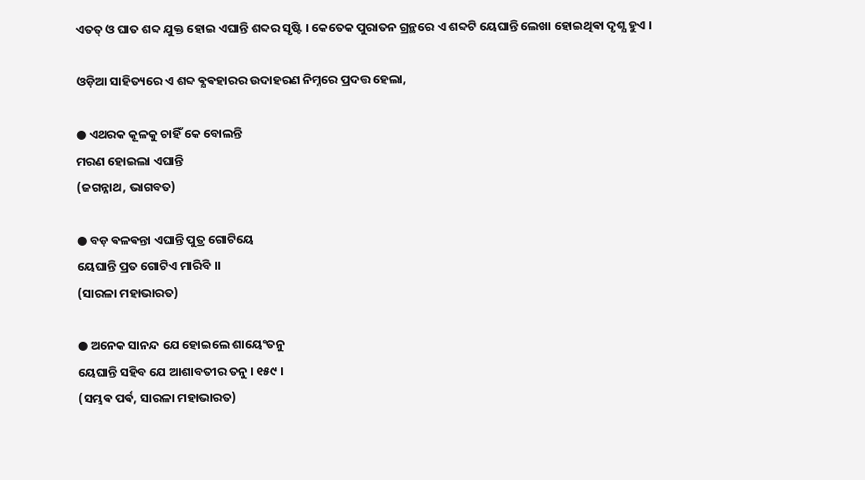ଏତତ୍ ଓ ଘାତ ଶବ୍ଦ ଯୁକ୍ତ ହୋଇ ଏଘାନ୍ତି ଶବ୍ଦର ସୃଷ୍ଟି । କେତେକ ପୁରାତନ ଗ୍ରନ୍ଥରେ ଏ ଶବ୍ଦଟି ୟେଘାନ୍ତି ଲେଖା ହୋଇଥିଵା ଦୃଶ୍ଯ ହୁଏ ।

ଓଡ଼ିଆ ସାହିତ୍ୟରେ ଏ ଶବ୍ଦ ଵ୍ଯଵହାରର ଉଦାହରଣ ନିମ୍ନରେ ପ୍ରଦତ୍ତ ହେଲା,

● ଏଥରକ କୂଳକୁ ଚାହିଁ କେ ବୋଲନ୍ତି
ମରଣ ହୋଇଲା ଏଘାନ୍ତି
(ଜଗନ୍ନାଥ, ଭାଗବତ)

● ବଡ଼ ଵଳଵନ୍ତା ଏଘାନ୍ତି ପୁତ୍ର ଗୋଟିୟେ
ୟେଘାନ୍ତି ପ୍ରତ ଗୋଟିଏ ମାରିବି ।।
(ସାରଳା ମହାଭାରତ)

● ଅନେକ ସାନନ୍ଦ ଯେ ହୋଇଲେ ଶାୟେଂତନୁ
ୟେଘାନ୍ତି ସହିବ ଯେ ଆଶାବତୀର ତନୁ । ୧୫୯ ।
(ସମ୍ଭଵ ପର୍ଵ, ସାରଳା ମହାଭାରତ)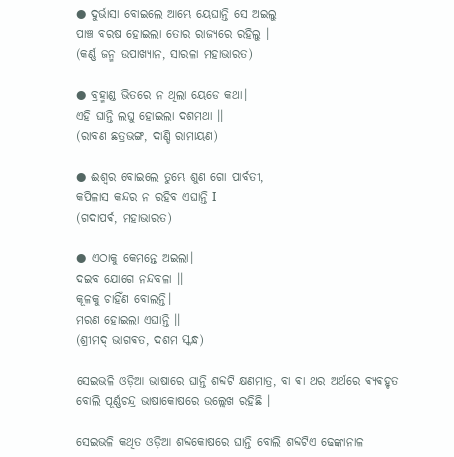● ଦୁର୍ଭାସା ବୋଇଲେ ଆମ୍ଭେ ୟେଘାନ୍ତି ସେ ଅଇଲୁ
ପାଞ୍ଚ ବରଷ ହୋଇଲା ତୋର ରାଜ୍ୟରେ ରହିଲୁ ।
(କର୍ଣ୍ଣ ଜନ୍ମ ଉପାଖ୍ୟାନ, ସାରଳା ମହାଭାରତ)

● ବ୍ରହ୍ମାଣ୍ଡ ଭିତରେ ନ ଥିଲା ୟେଡେ କଥା।
ଏହି ଘାନ୍ତି ଲଘୁ ହୋଇଲା ଦଶମଥା ।।
(ରାବଣ ଛତ୍ରଭଙ୍ଗ, ଦାଣ୍ଡି ରାମାୟଣ)

● ଈଶ୍ୱର ବୋଇଲେ ତୁମ୍ଭେ ଶୁଣ ଗୋ ପାର୍ବତୀ,
କପିଳାସ କନ୍ଦର ନ ରହିବ ଏଘାନ୍ତି Ι
(ଗଦାପର୍ଵ, ମହାଭାରତ)

● ଏଠାକୁ କେମନ୍ତେ ଅଇଲା।
ଦଇବ ଯୋଗେ ନନ୍ଦବଳା ।।
କୂଳକୁ ଚାହିଁଣ ବୋଲନ୍ତି।
ମରଣ ହୋଇଲା ଏଘାନ୍ତି ।।
(ଶ୍ରୀମଦ୍ ଭାଗଵତ, ଦଶମ ସ୍କନ୍ଧ)

ସେଇଭଳି ଓଡ଼ିଆ ଭାଷାରେ ଘାନ୍ତି ଶବ୍ଦଟି କ୍ଷଣମାତ୍ର, ବା ଵା ଥର ଅର୍ଥରେ ଵ୍ଯଵହୃତ ବୋଲି ପୂର୍ଣ୍ଣଚନ୍ଦ୍ର ଭାଷାକୋଷରେ ଉଲ୍ଲେଖ ରହିଛି ।

ସେଇଭଳି କଥିତ ଓଡ଼ିଆ ଶବ୍ଦକୋଷରେ ଘାନ୍ତି ବୋଲି ଶବ୍ଦଟିଏ ଢେଙ୍କାନାଳ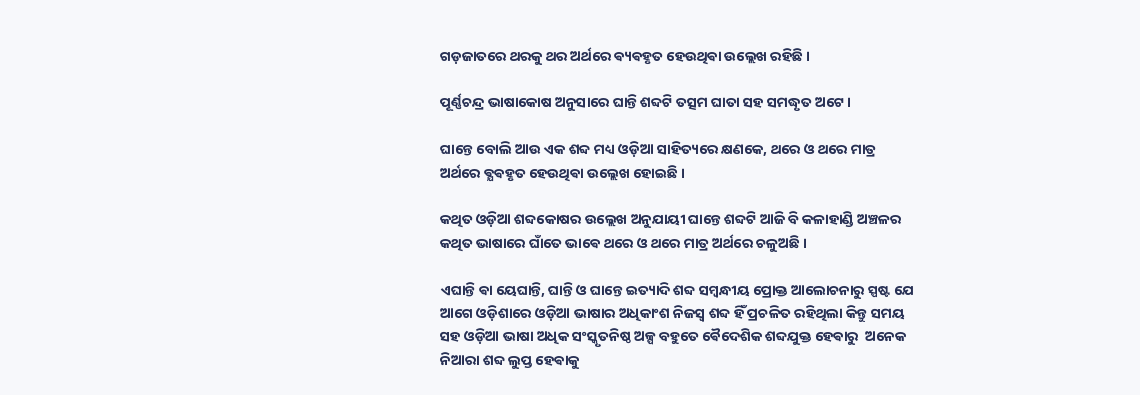ଗଡ଼ଜାତରେ ଥରକୁ ଥର ଅର୍ଥରେ ଵ୍ୟଵହୃତ ହେଉଥିଵା ଉଲ୍ଲେଖ ରହିଛି ।

ପୂର୍ଣ୍ଣଚନ୍ଦ୍ର ଭାଷାକୋଷ ଅନୁସାରେ ଘାନ୍ତି ଶବ୍ଦଟି ତତ୍ସମ ଘାତା ସହ ସମଦ୍ଧୃତ ଅଟେ ।

ଘାନ୍ତେ ବୋଲି ଆଉ ଏକ ଶବ୍ଦ ମଧ୍ୟ ଓଡ଼ିଆ ସାହିତ୍ୟରେ କ୍ଷଣକେ, ଥରେ ଓ ଥରେ ମାତ୍ର ଅର୍ଥରେ ଵ୍ଯଵହୃତ ହେଉଥିଵା ଉଲ୍ଲେଖ ହୋଇଛି ।

କଥିତ ଓଡ଼ିଆ ଶବ୍ଦକୋଷର ଉଲ୍ଲେଖ ଅନୁଯାୟୀ ଘାନ୍ତେ ଶବ୍ଦଟି ଆଜି ବି କଳାହାଣ୍ଡି ଅଞ୍ଚଳର କଥିତ ଭାଷାରେ ଘାଁତେ ଭାଵେ ଥରେ ଓ ଥରେ ମାତ୍ର ଅର୍ଥରେ ଚଳୁଅଛି ।

ଏଘାନ୍ତି ଵା ୟେଘାନ୍ତି, ଘାନ୍ତି ଓ ଘାନ୍ତେ ଇତ୍ୟାଦି ଶବ୍ଦ ସମ୍ବନ୍ଧୀୟ ପ୍ରୋକ୍ତ ଆଲୋଚନାରୁ ସ୍ପଷ୍ଟ ଯେ ଆଗେ ଓଡ଼ିଶାରେ ଓଡ଼ିଆ ଭାଷାର ଅଧିକାଂଶ ନିଜସ୍ୱ ଶବ୍ଦ ହିଁ ପ୍ରଚଳିତ ରହିଥିଲା କିନ୍ତୁ ସମୟ ସହ ଓଡ଼ିଆ ଭାଷା ଅଧିକ ସଂସ୍କୃତନିଷ୍ଠ ଅଳ୍ପ ବହୁତେ ଵୈଦେଶିକ ଶବ୍ଦଯୁକ୍ତ ହେଵାରୁ  ଅନେକ ନିଆରା ଶବ୍ଦ ଲୁପ୍ତ ହେଵାକୁ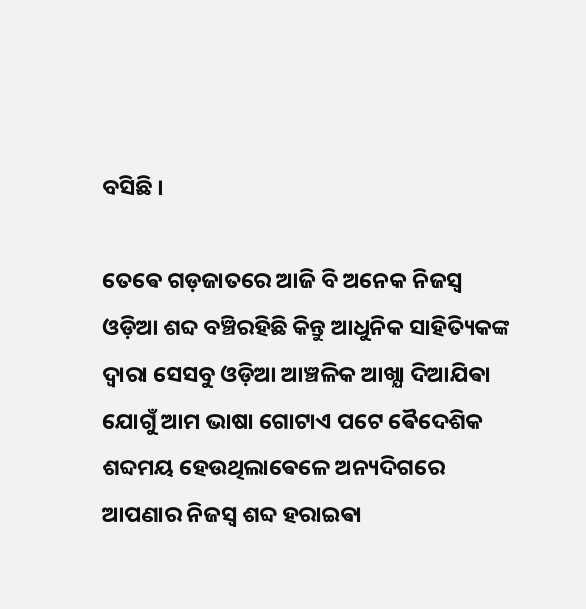ବସିଛି ।

ତେଵେ ଗଡ଼ଜାତରେ ଆଜି ବି ଅନେକ ନିଜସ୍ୱ ଓଡ଼ିଆ ଶବ୍ଦ ବଞ୍ଚିରହିଛି କିନ୍ତୁ ଆଧୁନିକ ସାହିତ୍ୟିକଙ୍କ ଦ୍ଵାରା ସେସବୁ ଓଡ଼ିଆ ଆଞ୍ଚଳିକ ଆଖ୍ଯା ଦିଆଯିଵା ଯୋଗୁଁ ଆମ ଭାଷା ଗୋଟାଏ ପଟେ ଵୈଦେଶିକ ଶବ୍ଦମୟ ହେଉଥିଲାଵେଳେ ଅନ୍ୟଦିଗରେ ଆପଣାର ନିଜସ୍ୱ ଶବ୍ଦ ହରାଇଵା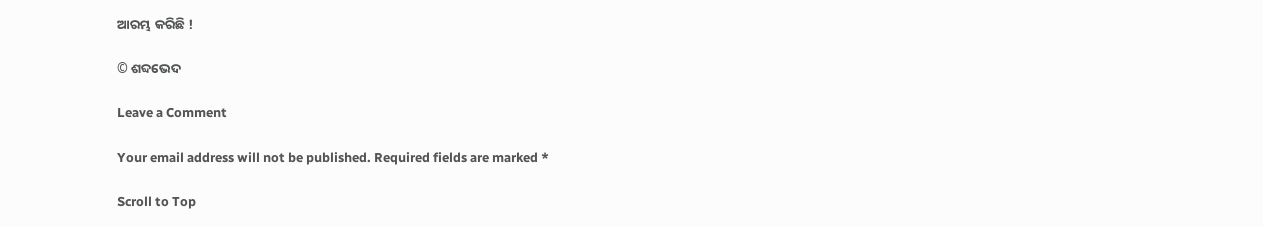ଆରମ୍ଭ କରିଛି !

© ଶବ୍ଦଭେଦ

Leave a Comment

Your email address will not be published. Required fields are marked *

Scroll to Top